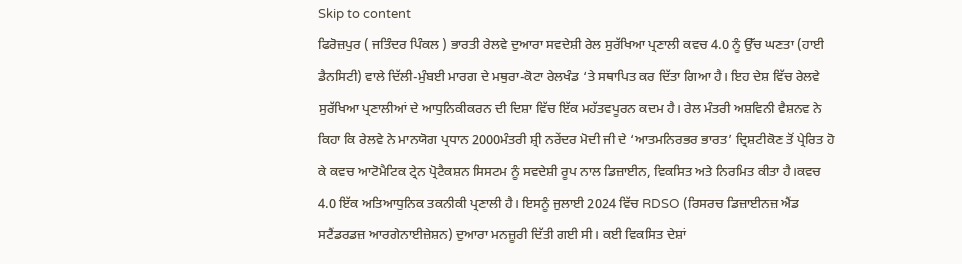Skip to content
ਫਿਰੋਜ਼ਪੁਰ ( ਜਤਿੰਦਰ ਪਿੰਕਲ ) ਭਾਰਤੀ ਰੇਲਵੇ ਦੁਆਰਾ ਸਵਦੇਸ਼ੀ ਰੇਲ ਸੁਰੱਖਿਆ ਪ੍ਰਣਾਲੀ ਕਵਚ 4.0 ਨੂੰ ਉੱਚ ਘਣਤਾ (ਹਾਈ ਡੈਨਸਿਟੀ) ਵਾਲੇ ਦਿੱਲੀ-ਮੁੰਬਈ ਮਾਰਗ ਦੇ ਮਥੁਰਾ-ਕੋਟਾ ਰੇਲਖੰਡ ‘ਤੇ ਸਥਾਪਿਤ ਕਰ ਦਿੱਤਾ ਗਿਆ ਹੈ। ਇਹ ਦੇਸ਼ ਵਿੱਚ ਰੇਲਵੇ ਸੁਰੱਖਿਆ ਪ੍ਰਣਾਲੀਆਂ ਦੇ ਆਧੁਨਿਕੀਕਰਨ ਦੀ ਦਿਸ਼ਾ ਵਿੱਚ ਇੱਕ ਮਹੱਤਵਪੂਰਨ ਕਦਮ ਹੈ। ਰੇਲ ਮੰਤਰੀ ਅਸ਼ਵਿਨੀ ਵੈਸ਼ਨਵ ਨੇ ਕਿਹਾ ਕਿ ਰੇਲਵੇ ਨੇ ਮਾਨਯੋਗ ਪ੍ਰਧਾਨ 2000ਮੰਤਰੀ ਸ਼੍ਰੀ ਨਰੇਂਦਰ ਮੋਦੀ ਜੀ ਦੇ ‘ਆਤਮਨਿਰਭਰ ਭਾਰਤ’ ਦ੍ਰਿਸ਼ਟੀਕੋਣ ਤੋਂ ਪ੍ਰੇਰਿਤ ਹੋ ਕੇ ਕਵਚ ਆਟੋਮੈਟਿਕ ਟ੍ਰੇਨ ਪ੍ਰੋਟੈਕਸ਼ਨ ਸਿਸਟਮ ਨੂੰ ਸਵਦੇਸ਼ੀ ਰੂਪ ਨਾਲ ਡਿਜ਼ਾਈਨ, ਵਿਕਸਿਤ ਅਤੇ ਨਿਰਮਿਤ ਕੀਤਾ ਹੈ।ਕਵਚ 4.0 ਇੱਕ ਅਤਿਆਧੁਨਿਕ ਤਕਨੀਕੀ ਪ੍ਰਣਾਲੀ ਹੈ। ਇਸਨੂੰ ਜੁਲਾਈ 2024 ਵਿੱਚ RDSO (ਰਿਸਰਚ ਡਿਜ਼ਾਈਨਜ਼ ਐਂਡ ਸਟੈਂਡਰਡਜ਼ ਆਰਗੇਨਾਈਜ਼ੇਸ਼ਨ) ਦੁਆਰਾ ਮਨਜ਼ੂਰੀ ਦਿੱਤੀ ਗਈ ਸੀ। ਕਈ ਵਿਕਸਿਤ ਦੇਸ਼ਾਂ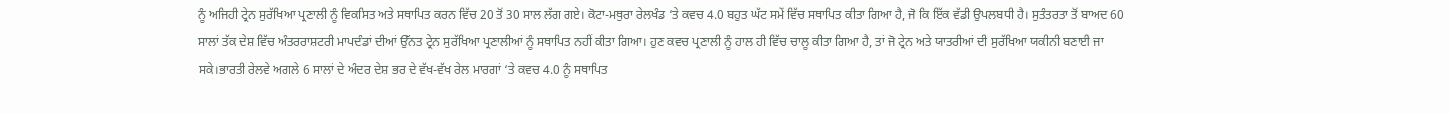ਨੂੰ ਅਜਿਹੀ ਟ੍ਰੇਨ ਸੁਰੱਖਿਆ ਪ੍ਰਣਾਲੀ ਨੂੰ ਵਿਕਸਿਤ ਅਤੇ ਸਥਾਪਿਤ ਕਰਨ ਵਿੱਚ 20 ਤੋਂ 30 ਸਾਲ ਲੱਗ ਗਏ। ਕੋਟਾ-ਮਥੁਰਾ ਰੇਲਖੰਡ ‘ਤੇ ਕਵਚ 4.0 ਬਹੁਤ ਘੱਟ ਸਮੇਂ ਵਿੱਚ ਸਥਾਪਿਤ ਕੀਤਾ ਗਿਆ ਹੈ, ਜੋ ਕਿ ਇੱਕ ਵੱਡੀ ਉਪਲਬਧੀ ਹੈ। ਸੁਤੰਤਰਤਾ ਤੋਂ ਬਾਅਦ 60 ਸਾਲਾਂ ਤੱਕ ਦੇਸ਼ ਵਿੱਚ ਅੰਤਰਰਾਸ਼ਟਰੀ ਮਾਪਦੰਡਾਂ ਦੀਆਂ ਉੱਨਤ ਟ੍ਰੇਨ ਸੁਰੱਖਿਆ ਪ੍ਰਣਾਲੀਆਂ ਨੂੰ ਸਥਾਪਿਤ ਨਹੀਂ ਕੀਤਾ ਗਿਆ। ਹੁਣ ਕਵਚ ਪ੍ਰਣਾਲੀ ਨੂੰ ਹਾਲ ਹੀ ਵਿੱਚ ਚਾਲੂ ਕੀਤਾ ਗਿਆ ਹੈ, ਤਾਂ ਜੋ ਟ੍ਰੇਨ ਅਤੇ ਯਾਤਰੀਆਂ ਦੀ ਸੁਰੱਖਿਆ ਯਕੀਨੀ ਬਣਾਈ ਜਾ ਸਕੇ।ਭਾਰਤੀ ਰੇਲਵੇ ਅਗਲੇ 6 ਸਾਲਾਂ ਦੇ ਅੰਦਰ ਦੇਸ਼ ਭਰ ਦੇ ਵੱਖ-ਵੱਖ ਰੇਲ ਮਾਰਗਾਂ ‘ਤੇ ਕਵਚ 4.0 ਨੂੰ ਸਥਾਪਿਤ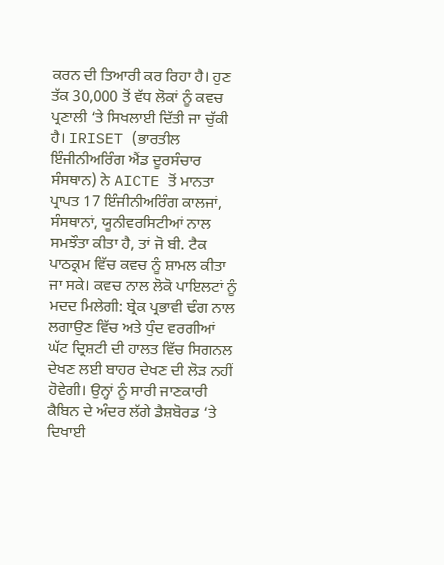ਕਰਨ ਦੀ ਤਿਆਰੀ ਕਰ ਰਿਹਾ ਹੈ। ਹੁਣ ਤੱਕ 30,000 ਤੋਂ ਵੱਧ ਲੋਕਾਂ ਨੂੰ ਕਵਚ ਪ੍ਰਣਾਲੀ ‘ਤੇ ਸਿਖਲਾਈ ਦਿੱਤੀ ਜਾ ਚੁੱਕੀ ਹੈ। IRISET (ਭਾਰਤੀਲ ਇੰਜੀਨੀਅਰਿੰਗ ਐਂਡ ਦੂਰਸੰਚਾਰ ਸੰਸਥਾਨ) ਨੇ AICTE ਤੋਂ ਮਾਨਤਾ ਪ੍ਰਾਪਤ 17 ਇੰਜੀਨੀਅਰਿੰਗ ਕਾਲਜਾਂ, ਸੰਸਥਾਨਾਂ, ਯੂਨੀਵਰਸਿਟੀਆਂ ਨਾਲ ਸਮਝੌਤਾ ਕੀਤਾ ਹੈ, ਤਾਂ ਜੋ ਬੀ. ਟੈਕ ਪਾਠਕ੍ਰਮ ਵਿੱਚ ਕਵਚ ਨੂੰ ਸ਼ਾਮਲ ਕੀਤਾ ਜਾ ਸਕੇ। ਕਵਚ ਨਾਲ ਲੋਕੋ ਪਾਇਲਟਾਂ ਨੂੰ ਮਦਦ ਮਿਲੇਗੀ: ਬ੍ਰੇਕ ਪ੍ਰਭਾਵੀ ਢੰਗ ਨਾਲ ਲਗਾਉਣ ਵਿੱਚ ਅਤੇ ਧੁੰਦ ਵਰਗੀਆਂ ਘੱਟ ਦ੍ਰਿਸ਼ਟੀ ਦੀ ਹਾਲਤ ਵਿੱਚ ਸਿਗਨਲ ਦੇਖਣ ਲਈ ਬਾਹਰ ਦੇਖਣ ਦੀ ਲੋੜ ਨਹੀਂ ਹੋਵੇਗੀ। ਉਨ੍ਹਾਂ ਨੂੰ ਸਾਰੀ ਜਾਣਕਾਰੀ ਕੈਬਿਨ ਦੇ ਅੰਦਰ ਲੱਗੇ ਡੈਸ਼ਬੋਰਡ ‘ਤੇ ਦਿਖਾਈ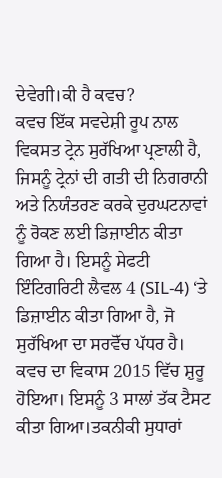ਦੇਵੇਗੀ।ਕੀ ਹੈ ਕਵਚ?
ਕਵਚ ਇੱਕ ਸਵਦੇਸ਼ੀ ਰੂਪ ਨਾਲ ਵਿਕਸਤ ਟ੍ਰੇਨ ਸੁਰੱਖਿਆ ਪ੍ਰਣਾਲੀ ਹੈ, ਜਿਸਨੂੰ ਟ੍ਰੇਨਾਂ ਦੀ ਗਤੀ ਦੀ ਨਿਗਰਾਨੀ ਅਤੇ ਨਿਯੰਤਰਣ ਕਰਕੇ ਦੁਰਘਟਨਾਵਾਂ ਨੂੰ ਰੋਕਣ ਲਈ ਡਿਜ਼ਾਈਨ ਕੀਤਾ ਗਿਆ ਹੈ। ਇਸਨੂੰ ਸੇਫਟੀ ਇੰਟਿਗਰਿਟੀ ਲੈਵਲ 4 (SIL-4) ‘ਤੇ ਡਿਜ਼ਾਈਨ ਕੀਤਾ ਗਿਆ ਹੈ, ਜੋ ਸੁਰੱਖਿਆ ਦਾ ਸਰਵੋੱਚ ਪੱਧਰ ਹੈ। ਕਵਚ ਦਾ ਵਿਕਾਸ 2015 ਵਿੱਚ ਸ਼ੁਰੂ ਹੋਇਆ। ਇਸਨੂੰ 3 ਸਾਲਾਂ ਤੱਕ ਟੈਸਟ ਕੀਤਾ ਗਿਆ।ਤਕਨੀਕੀ ਸੁਧਾਰਾਂ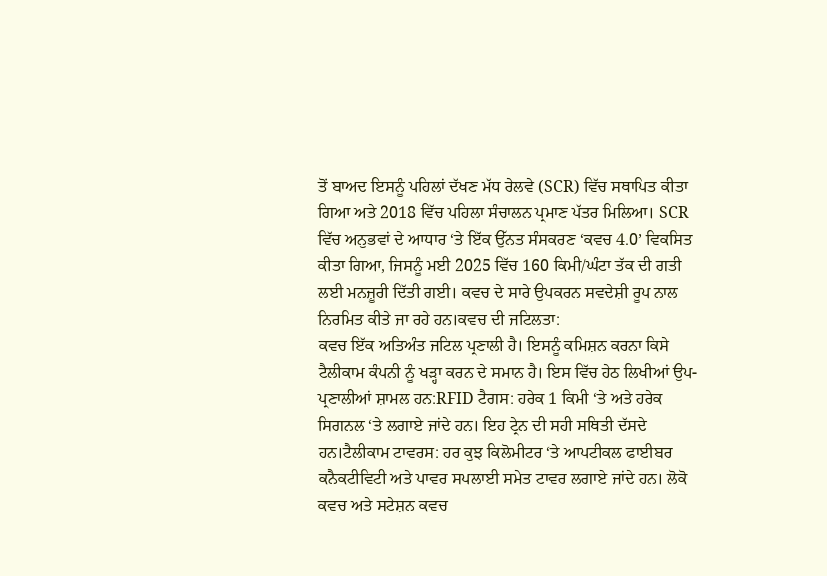ਤੋਂ ਬਾਅਦ ਇਸਨੂੰ ਪਹਿਲਾਂ ਦੱਖਣ ਮੱਧ ਰੇਲਵੇ (SCR) ਵਿੱਚ ਸਥਾਪਿਤ ਕੀਤਾ ਗਿਆ ਅਤੇ 2018 ਵਿੱਚ ਪਹਿਲਾ ਸੰਚਾਲਨ ਪ੍ਰਮਾਣ ਪੱਤਰ ਮਿਲਿਆ। SCR ਵਿੱਚ ਅਨੁਭਵਾਂ ਦੇ ਆਧਾਰ ‘ਤੇ ਇੱਕ ਉੱਨਤ ਸੰਸਕਰਣ ‘ਕਵਚ 4.0’ ਵਿਕਸਿਤ ਕੀਤਾ ਗਿਆ, ਜਿਸਨੂੰ ਮਈ 2025 ਵਿੱਚ 160 ਕਿਮੀ/ਘੰਟਾ ਤੱਕ ਦੀ ਗਤੀ ਲਈ ਮਨਜ਼ੂਰੀ ਦਿੱਤੀ ਗਈ। ਕਵਚ ਦੇ ਸਾਰੇ ਉਪਕਰਨ ਸਵਦੇਸ਼ੀ ਰੂਪ ਨਾਲ ਨਿਰਮਿਤ ਕੀਤੇ ਜਾ ਰਹੇ ਹਨ।ਕਵਚ ਦੀ ਜਟਿਲਤਾ:
ਕਵਚ ਇੱਕ ਅਤਿਅੰਤ ਜਟਿਲ ਪ੍ਰਣਾਲੀ ਹੈ। ਇਸਨੂੰ ਕਮਿਸ਼ਨ ਕਰਨਾ ਕਿਸੇ ਟੈਲੀਕਾਮ ਕੰਪਨੀ ਨੂੰ ਖੜ੍ਹਾ ਕਰਨ ਦੇ ਸਮਾਨ ਹੈ। ਇਸ ਵਿੱਚ ਹੇਠ ਲਿਖੀਆਂ ਉਪ-ਪ੍ਰਣਾਲੀਆਂ ਸ਼ਾਮਲ ਹਨ:RFID ਟੈਗਸ: ਹਰੇਕ 1 ਕਿਮੀ ‘ਤੇ ਅਤੇ ਹਰੇਕ ਸਿਗਨਲ ‘ਤੇ ਲਗਾਏ ਜਾਂਦੇ ਹਨ। ਇਹ ਟ੍ਰੇਨ ਦੀ ਸਹੀ ਸਥਿਤੀ ਦੱਸਦੇ ਹਨ।ਟੈਲੀਕਾਮ ਟਾਵਰਸ: ਹਰ ਕੁਝ ਕਿਲੋਮੀਟਰ ‘ਤੇ ਆਪਟੀਕਲ ਫਾਈਬਰ ਕਨੈਕਟੀਵਿਟੀ ਅਤੇ ਪਾਵਰ ਸਪਲਾਈ ਸਮੇਤ ਟਾਵਰ ਲਗਾਏ ਜਾਂਦੇ ਹਨ। ਲੋਕੋ ਕਵਚ ਅਤੇ ਸਟੇਸ਼ਨ ਕਵਚ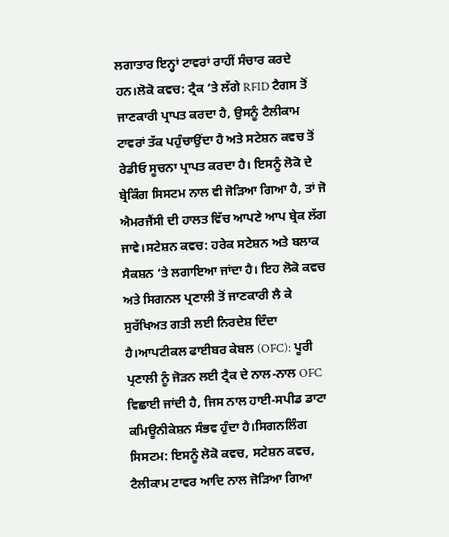ਲਗਾਤਾਰ ਇਨ੍ਹਾਂ ਟਾਵਰਾਂ ਰਾਹੀਂ ਸੰਚਾਰ ਕਰਦੇ ਹਨ।ਲੋਕੋ ਕਵਚ: ਟ੍ਰੈਕ ‘ਤੇ ਲੱਗੇ RFID ਟੈਗਸ ਤੋਂ ਜਾਣਕਾਰੀ ਪ੍ਰਾਪਤ ਕਰਦਾ ਹੈ, ਉਸਨੂੰ ਟੈਲੀਕਾਮ ਟਾਵਰਾਂ ਤੱਕ ਪਹੁੰਚਾਉਂਦਾ ਹੈ ਅਤੇ ਸਟੇਸ਼ਨ ਕਵਚ ਤੋਂ ਰੇਡੀਓ ਸੂਚਨਾ ਪ੍ਰਾਪਤ ਕਰਦਾ ਹੈ। ਇਸਨੂੰ ਲੋਕੋ ਦੇ ਬ੍ਰੇਕਿੰਗ ਸਿਸਟਮ ਨਾਲ ਵੀ ਜੋੜਿਆ ਗਿਆ ਹੈ, ਤਾਂ ਜੋ ਐਮਰਜੈਂਸੀ ਦੀ ਹਾਲਤ ਵਿੱਚ ਆਪਣੇ ਆਪ ਬ੍ਰੇਕ ਲੱਗ ਜਾਵੇ।ਸਟੇਸ਼ਨ ਕਵਚ: ਹਰੇਕ ਸਟੇਸ਼ਨ ਅਤੇ ਬਲਾਕ ਸੈਕਸ਼ਨ ‘ਤੇ ਲਗਾਇਆ ਜਾਂਦਾ ਹੈ। ਇਹ ਲੋਕੋ ਕਵਚ ਅਤੇ ਸਿਗਨਲ ਪ੍ਰਣਾਲੀ ਤੋਂ ਜਾਣਕਾਰੀ ਲੈ ਕੇ ਸੁਰੱਖਿਅਤ ਗਤੀ ਲਈ ਨਿਰਦੇਸ਼ ਦਿੰਦਾ ਹੈ।ਆਪਟੀਕਲ ਫਾਈਬਰ ਕੇਬਲ (OFC): ਪੂਰੀ ਪ੍ਰਣਾਲੀ ਨੂੰ ਜੋੜਨ ਲਈ ਟ੍ਰੈਕ ਦੇ ਨਾਲ-ਨਾਲ OFC ਵਿਛਾਈ ਜਾਂਦੀ ਹੈ, ਜਿਸ ਨਾਲ ਹਾਈ-ਸਪੀਡ ਡਾਟਾ ਕਮਿਊਨੀਕੇਸ਼ਨ ਸੰਭਵ ਹੁੰਦਾ ਹੈ।ਸਿਗਨਲਿੰਗ ਸਿਸਟਮ: ਇਸਨੂੰ ਲੋਕੋ ਕਵਚ, ਸਟੇਸ਼ਨ ਕਵਚ, ਟੈਲੀਕਾਮ ਟਾਵਰ ਆਦਿ ਨਾਲ ਜੋੜਿਆ ਗਿਆ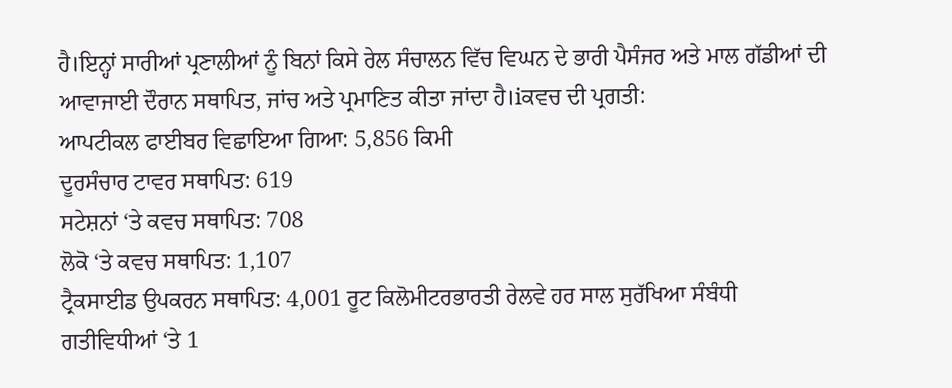ਹੈ।ਇਨ੍ਹਾਂ ਸਾਰੀਆਂ ਪ੍ਰਣਾਲੀਆਂ ਨੂੰ ਬਿਨਾਂ ਕਿਸੇ ਰੇਲ ਸੰਚਾਲਨ ਵਿੱਚ ਵਿਘਨ ਦੇ ਭਾਰੀ ਪੈਸੰਜਰ ਅਤੇ ਮਾਲ ਗੱਡੀਆਂ ਦੀ ਆਵਾਜਾਈ ਦੌਰਾਨ ਸਥਾਪਿਤ, ਜਾਂਚ ਅਤੇ ਪ੍ਰਮਾਣਿਤ ਕੀਤਾ ਜਾਂਦਾ ਹੈ।iਕਵਚ ਦੀ ਪ੍ਰਗਤੀ:
ਆਪਟੀਕਲ ਫਾਈਬਰ ਵਿਛਾਇਆ ਗਿਆ: 5,856 ਕਿਮੀ
ਦੂਰਸੰਚਾਰ ਟਾਵਰ ਸਥਾਪਿਤ: 619
ਸਟੇਸ਼ਨਾਂ ‘ਤੇ ਕਵਚ ਸਥਾਪਿਤ: 708
ਲੋਕੋ ‘ਤੇ ਕਵਚ ਸਥਾਪਿਤ: 1,107
ਟ੍ਰੈਕਸਾਈਡ ਉਪਕਰਨ ਸਥਾਪਿਤ: 4,001 ਰੂਟ ਕਿਲੋਮੀਟਰਭਾਰਤੀ ਰੇਲਵੇ ਹਰ ਸਾਲ ਸੁਰੱਖਿਆ ਸੰਬੰਧੀ ਗਤੀਵਿਧੀਆਂ ‘ਤੇ 1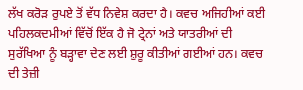ਲੱਖ ਕਰੋੜ ਰੁਪਏ ਤੋਂ ਵੱਧ ਨਿਵੇਸ਼ ਕਰਦਾ ਹੈ। ਕਵਚ ਅਜਿਹੀਆਂ ਕਈ ਪਹਿਲਕਦਮੀਆਂ ਵਿੱਚੋਂ ਇੱਕ ਹੈ ਜੋ ਟ੍ਰੇਨਾਂ ਅਤੇ ਯਾਤਰੀਆਂ ਦੀ ਸੁਰੱਖਿਆ ਨੂੰ ਬੜ੍ਹਾਵਾ ਦੇਣ ਲਈ ਸ਼ੁਰੂ ਕੀਤੀਆਂ ਗਈਆਂ ਹਨ। ਕਵਚ ਦੀ ਤੇਜ਼ੀ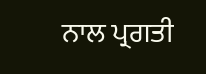ਨਾਲ ਪ੍ਰਗਤੀ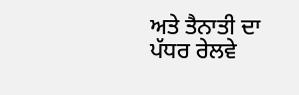ਅਤੇ ਤੈਨਾਤੀ ਦਾ ਪੱਧਰ ਰੇਲਵੇ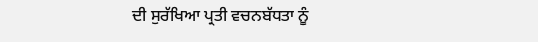ਦੀ ਸੁਰੱਖਿਆ ਪ੍ਰਤੀ ਵਚਨਬੱਧਤਾ ਨੂੰ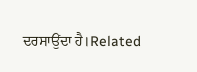ਦਰਸਾਉਂਦਾ ਹੈ।Related